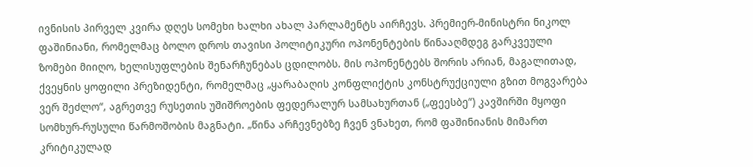ივნისის პირველ კვირა დღეს სომეხი ხალხი ახალ პარლამენტს აირჩევს. პრემიერ-მინისტრი ნიკოლ ფაშინიანი, რომელმაც ბოლო დროს თავისი პოლიტიკური ოპონენტების წინააღმდეგ გარკვეული ზომები მიიღო, ხელისუფლების შენარჩუნებას ცდილობს. მის ოპონენტებს შორის არიან, მაგალითად, ქვეყნის ყოფილი პრეზიდენტი, რომელმაც „ყარაბაღის კონფლიქტის კონსტრუქციული გზით მოგვარება ვერ შეძლო“, აგრეთვე რუსეთის უშიშროების ფედერალურ სამსახურთან („ფეესბე“) კავშირში მყოფი სომხურ-რუსული წარმოშობის მაგნატი. „წინა არჩევნებზე ჩვენ ვნახეთ, რომ ფაშინიანის მიმართ კრიტიკულად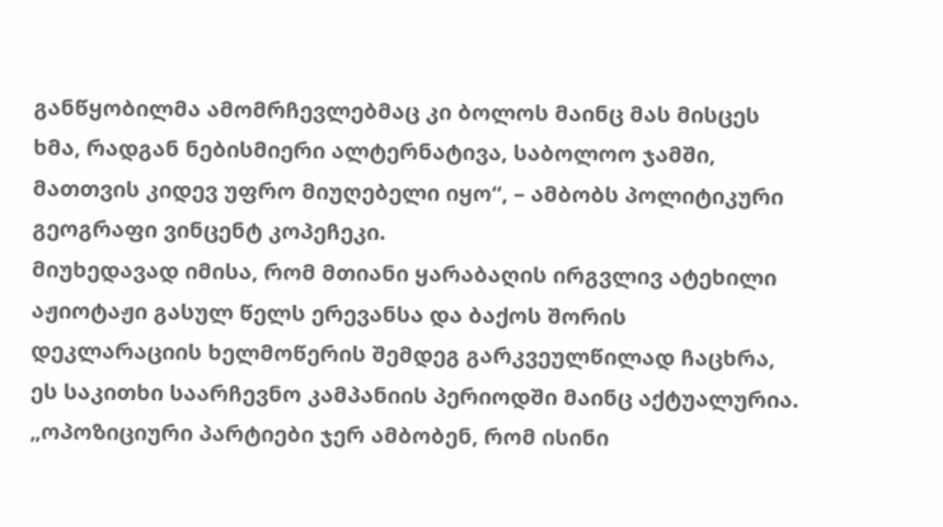განწყობილმა ამომრჩევლებმაც კი ბოლოს მაინც მას მისცეს ხმა, რადგან ნებისმიერი ალტერნატივა, საბოლოო ჯამში, მათთვის კიდევ უფრო მიუღებელი იყო“, – ამბობს პოლიტიკური გეოგრაფი ვინცენტ კოპეჩეკი.
მიუხედავად იმისა, რომ მთიანი ყარაბაღის ირგვლივ ატეხილი აჟიოტაჟი გასულ წელს ერევანსა და ბაქოს შორის დეკლარაციის ხელმოწერის შემდეგ გარკვეულწილად ჩაცხრა, ეს საკითხი საარჩევნო კამპანიის პერიოდში მაინც აქტუალურია.
„ოპოზიციური პარტიები ჯერ ამბობენ, რომ ისინი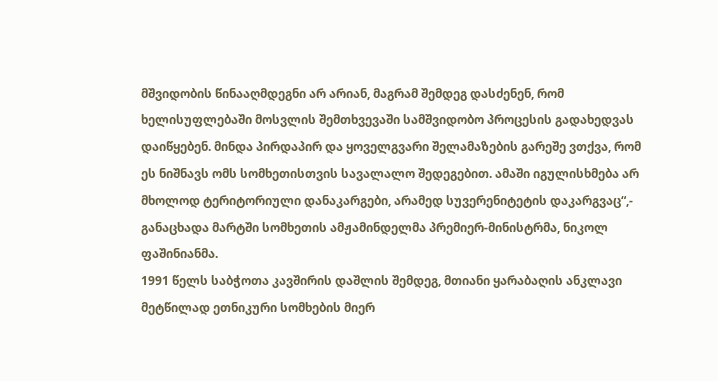მშვიდობის წინააღმდეგნი არ არიან, მაგრამ შემდეგ დასძენენ, რომ ხელისუფლებაში მოსვლის შემთხვევაში სამშვიდობო პროცესის გადახედვას დაიწყებენ. მინდა პირდაპირ და ყოველგვარი შელამაზების გარეშე ვთქვა, რომ ეს ნიშნავს ომს სომხეთისთვის სავალალო შედეგებით. ამაში იგულისხმება არ მხოლოდ ტერიტორიული დანაკარგები, არამედ სუვერენიტეტის დაკარგვაც“,- განაცხადა მარტში სომხეთის ამჟამინდელმა პრემიერ-მინისტრმა, ნიკოლ ფაშინიანმა.
1991 წელს საბჭოთა კავშირის დაშლის შემდეგ, მთიანი ყარაბაღის ანკლავი მეტწილად ეთნიკური სომხების მიერ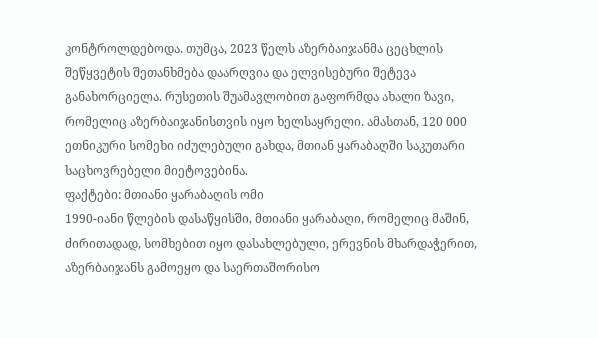კონტროლდებოდა. თუმცა, 2023 წელს აზერბაიჯანმა ცეცხლის შეწყვეტის შეთანხმება დაარღვია და ელვისებური შეტევა განახორციელა. რუსეთის შუამავლობით გაფორმდა ახალი ზავი, რომელიც აზერბაიჯანისთვის იყო ხელსაყრელი. ამასთან, 120 000 ეთნიკური სომეხი იძულებული გახდა, მთიან ყარაბაღში საკუთარი საცხოვრებელი მიეტოვებინა.
ფაქტები: მთიანი ყარაბაღის ომი
1990-იანი წლების დასაწყისში, მთიანი ყარაბაღი, რომელიც მაშინ, ძირითადად, სომხებით იყო დასახლებული, ერევნის მხარდაჭერით, აზერბაიჯანს გამოეყო და საერთაშორისო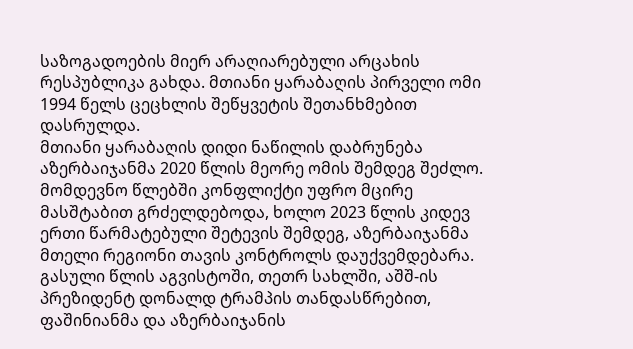საზოგადოების მიერ არაღიარებული არცახის რესპუბლიკა გახდა. მთიანი ყარაბაღის პირველი ომი 1994 წელს ცეცხლის შეწყვეტის შეთანხმებით დასრულდა.
მთიანი ყარაბაღის დიდი ნაწილის დაბრუნება აზერბაიჯანმა 2020 წლის მეორე ომის შემდეგ შეძლო. მომდევნო წლებში კონფლიქტი უფრო მცირე მასშტაბით გრძელდებოდა, ხოლო 2023 წლის კიდევ ერთი წარმატებული შეტევის შემდეგ, აზერბაიჯანმა მთელი რეგიონი თავის კონტროლს დაუქვემდებარა.
გასული წლის აგვისტოში, თეთრ სახლში, აშშ-ის პრეზიდენტ დონალდ ტრამპის თანდასწრებით, ფაშინიანმა და აზერბაიჯანის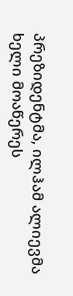პრეზიდენტმა, ილჰამ ალიევმა ხელი მოაწერეს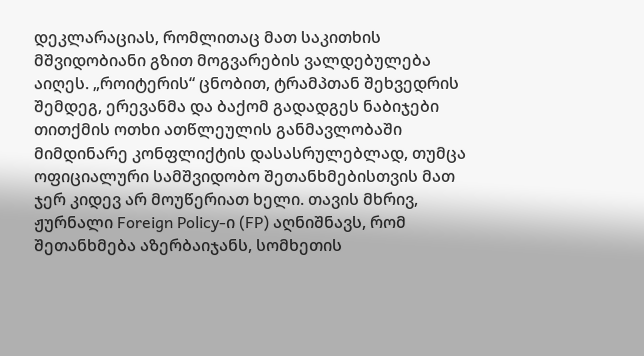დეკლარაციას, რომლითაც მათ საკითხის მშვიდობიანი გზით მოგვარების ვალდებულება აიღეს. „როიტერის“ ცნობით, ტრამპთან შეხვედრის შემდეგ, ერევანმა და ბაქომ გადადგეს ნაბიჯები თითქმის ოთხი ათწლეულის განმავლობაში მიმდინარე კონფლიქტის დასასრულებლად, თუმცა ოფიციალური სამშვიდობო შეთანხმებისთვის მათ ჯერ კიდევ არ მოუწერიათ ხელი. თავის მხრივ, ჟურნალი Foreign Policy-ი (FP) აღნიშნავს, რომ შეთანხმება აზერბაიჯანს, სომხეთის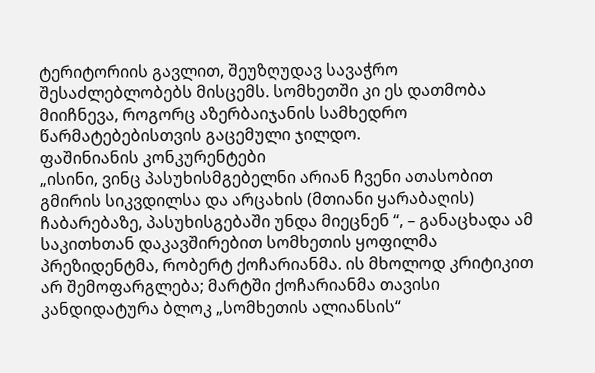ტერიტორიის გავლით, შეუზღუდავ სავაჭრო შესაძლებლობებს მისცემს. სომხეთში კი ეს დათმობა მიიჩნევა, როგორც აზერბაიჯანის სამხედრო წარმატებებისთვის გაცემული ჯილდო.
ფაშინიანის კონკურენტები
„ისინი, ვინც პასუხისმგებელნი არიან ჩვენი ათასობით გმირის სიკვდილსა და არცახის (მთიანი ყარაბაღის) ჩაბარებაზე, პასუხისგებაში უნდა მიეცნენ “, – განაცხადა ამ საკითხთან დაკავშირებით სომხეთის ყოფილმა პრეზიდენტმა, რობერტ ქოჩარიანმა. ის მხოლოდ კრიტიკით არ შემოფარგლება; მარტში ქოჩარიანმა თავისი კანდიდატურა ბლოკ „სომხეთის ალიანსის“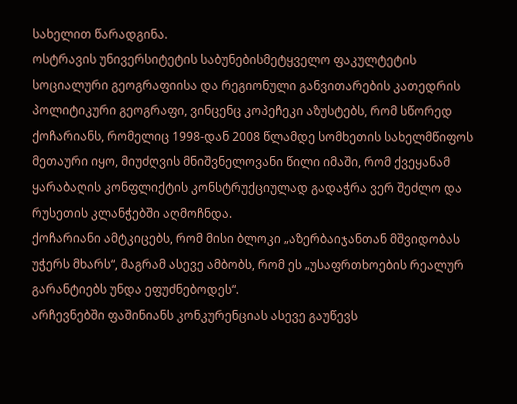სახელით წარადგინა.
ოსტრავის უნივერსიტეტის საბუნებისმეტყველო ფაკულტეტის სოციალური გეოგრაფიისა და რეგიონული განვითარების კათედრის პოლიტიკური გეოგრაფი, ვინცენც კოპეჩეკი აზუსტებს, რომ სწორედ ქოჩარიანს, რომელიც 1998-დან 2008 წლამდე სომხეთის სახელმწიფოს მეთაური იყო, მიუძღვის მნიშვნელოვანი წილი იმაში, რომ ქვეყანამ ყარაბაღის კონფლიქტის კონსტრუქციულად გადაჭრა ვერ შეძლო და რუსეთის კლანჭებში აღმოჩნდა.
ქოჩარიანი ამტკიცებს, რომ მისი ბლოკი „აზერბაიჯანთან მშვიდობას უჭერს მხარს“, მაგრამ ასევე ამბობს, რომ ეს „უსაფრთხოების რეალურ გარანტიებს უნდა ეფუძნებოდეს“.
არჩევნებში ფაშინიანს კონკურენციას ასევე გაუწევს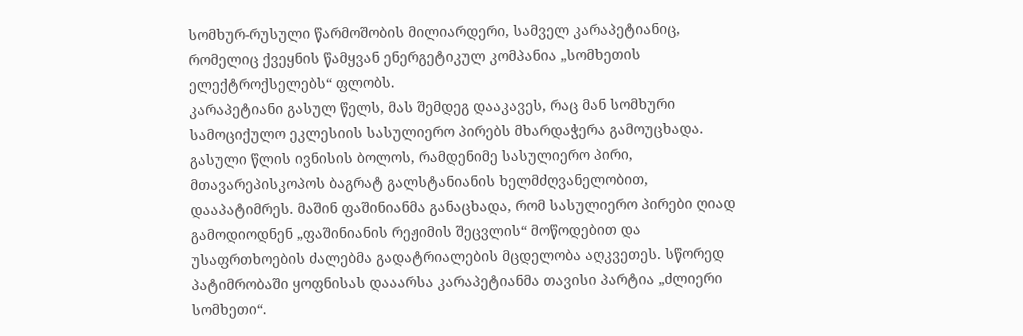სომხურ-რუსული წარმოშობის მილიარდერი, სამველ კარაპეტიანიც, რომელიც ქვეყნის წამყვან ენერგეტიკულ კომპანია „სომხეთის ელექტროქსელებს“ ფლობს.
კარაპეტიანი გასულ წელს, მას შემდეგ დააკავეს, რაც მან სომხური სამოციქულო ეკლესიის სასულიერო პირებს მხარდაჭერა გამოუცხადა. გასული წლის ივნისის ბოლოს, რამდენიმე სასულიერო პირი, მთავარეპისკოპოს ბაგრატ გალსტანიანის ხელმძღვანელობით, დააპატიმრეს. მაშინ ფაშინიანმა განაცხადა, რომ სასულიერო პირები ღიად გამოდიოდნენ „ფაშინიანის რეჟიმის შეცვლის“ მოწოდებით და უსაფრთხოების ძალებმა გადატრიალების მცდელობა აღკვეთეს. სწორედ პატიმრობაში ყოფნისას დააარსა კარაპეტიანმა თავისი პარტია „ძლიერი სომხეთი“.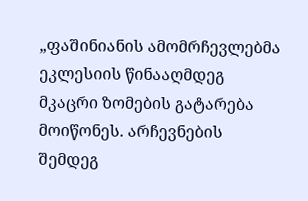„ფაშინიანის ამომრჩევლებმა ეკლესიის წინააღმდეგ მკაცრი ზომების გატარება მოიწონეს. არჩევნების შემდეგ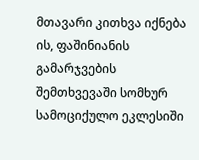მთავარი კითხვა იქნება ის, ფაშინიანის გამარჯვების შემთხვევაში სომხურ სამოციქულო ეკლესიში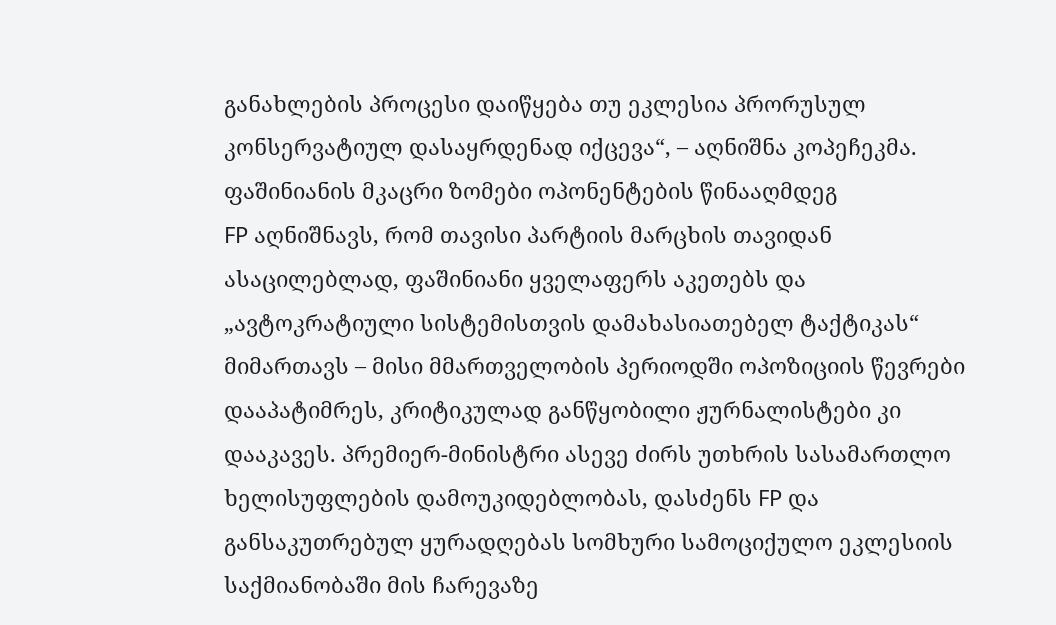განახლების პროცესი დაიწყება თუ ეკლესია პრორუსულ კონსერვატიულ დასაყრდენად იქცევა“, – აღნიშნა კოპეჩეკმა.
ფაშინიანის მკაცრი ზომები ოპონენტების წინააღმდეგ
FP აღნიშნავს, რომ თავისი პარტიის მარცხის თავიდან ასაცილებლად, ფაშინიანი ყველაფერს აკეთებს და „ავტოკრატიული სისტემისთვის დამახასიათებელ ტაქტიკას“ მიმართავს – მისი მმართველობის პერიოდში ოპოზიციის წევრები დააპატიმრეს, კრიტიკულად განწყობილი ჟურნალისტები კი დააკავეს. პრემიერ-მინისტრი ასევე ძირს უთხრის სასამართლო ხელისუფლების დამოუკიდებლობას, დასძენს FP და განსაკუთრებულ ყურადღებას სომხური სამოციქულო ეკლესიის საქმიანობაში მის ჩარევაზე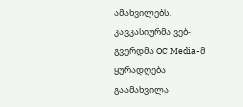ამახვილებს.
კავკასიურმა ვებ-გვერდმა OC Media-მ ყურადღება გაამახვილა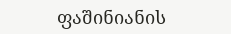ფაშინიანის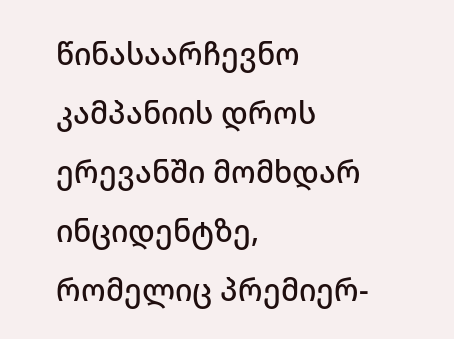წინასაარჩევნო კამპანიის დროს ერევანში მომხდარ ინციდენტზე, რომელიც პრემიერ-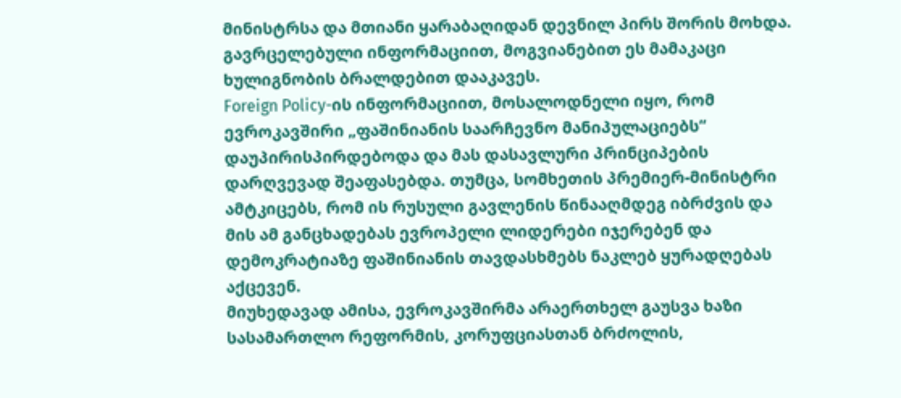მინისტრსა და მთიანი ყარაბაღიდან დევნილ პირს შორის მოხდა. გავრცელებული ინფორმაციით, მოგვიანებით ეს მამაკაცი ხულიგნობის ბრალდებით დააკავეს.
Foreign Policy-ის ინფორმაციით, მოსალოდნელი იყო, რომ ევროკავშირი „ფაშინიანის საარჩევნო მანიპულაციებს“ დაუპირისპირდებოდა და მას დასავლური პრინციპების დარღვევად შეაფასებდა. თუმცა, სომხეთის პრემიერ-მინისტრი ამტკიცებს, რომ ის რუსული გავლენის წინააღმდეგ იბრძვის და მის ამ განცხადებას ევროპელი ლიდერები იჯერებენ და დემოკრატიაზე ფაშინიანის თავდასხმებს ნაკლებ ყურადღებას აქცევენ.
მიუხედავად ამისა, ევროკავშირმა არაერთხელ გაუსვა ხაზი სასამართლო რეფორმის, კორუფციასთან ბრძოლის,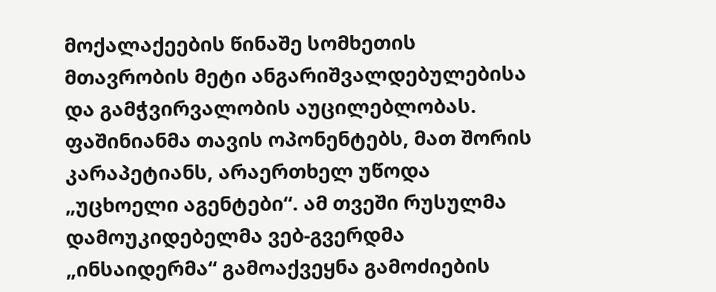მოქალაქეების წინაშე სომხეთის მთავრობის მეტი ანგარიშვალდებულებისა და გამჭვირვალობის აუცილებლობას.
ფაშინიანმა თავის ოპონენტებს, მათ შორის კარაპეტიანს, არაერთხელ უწოდა „უცხოელი აგენტები“. ამ თვეში რუსულმა დამოუკიდებელმა ვებ-გვერდმა „ინსაიდერმა“ გამოაქვეყნა გამოძიების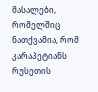მასალები, რომელშიც ნათქვამია, რომ კარაპეტიანს რუსეთის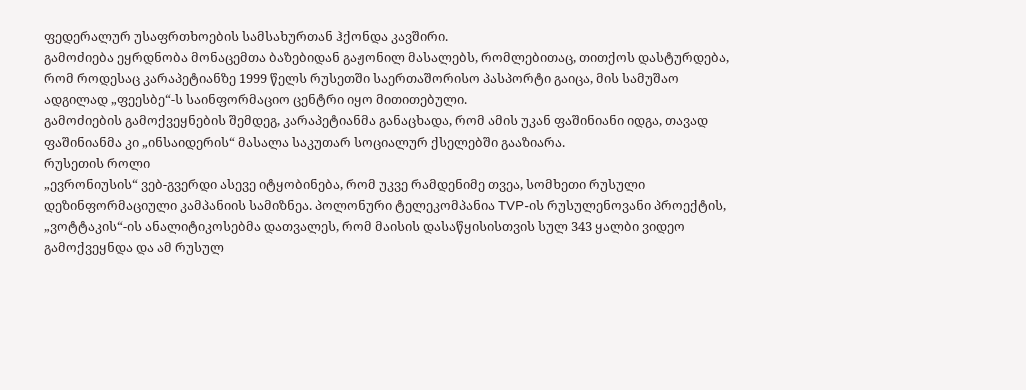ფედერალურ უსაფრთხოების სამსახურთან ჰქონდა კავშირი.
გამოძიება ეყრდნობა მონაცემთა ბაზებიდან გაჟონილ მასალებს, რომლებითაც, თითქოს დასტურდება, რომ როდესაც კარაპეტიანზე 1999 წელს რუსეთში საერთაშორისო პასპორტი გაიცა, მის სამუშაო ადგილად „ფეესბე“-ს საინფორმაციო ცენტრი იყო მითითებული.
გამოძიების გამოქვეყნების შემდეგ, კარაპეტიანმა განაცხადა, რომ ამის უკან ფაშინიანი იდგა, თავად ფაშინიანმა კი „ინსაიდერის“ მასალა საკუთარ სოციალურ ქსელებში გააზიარა.
რუსეთის როლი
„ევრონიუსის“ ვებ-გვერდი ასევე იტყობინება, რომ უკვე რამდენიმე თვეა, სომხეთი რუსული დეზინფორმაციული კამპანიის სამიზნეა. პოლონური ტელეკომპანია TVP-ის რუსულენოვანი პროექტის, „ვოტტაკის“-ის ანალიტიკოსებმა დათვალეს, რომ მაისის დასაწყისისთვის სულ 343 ყალბი ვიდეო გამოქვეყნდა და ამ რუსულ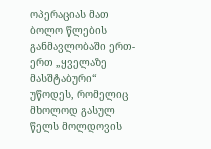ოპერაციას მათ ბოლო წლების განმავლობაში ერთ-ერთ „ყველაზე მასშტაბური“ უწოდეს, რომელიც მხოლოდ გასულ წელს მოლდოვის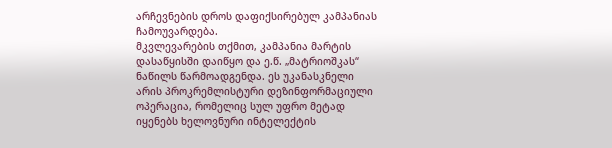არჩევნების დროს დაფიქსირებულ კამპანიას ჩამოუვარდება.
მკვლევარების თქმით, კამპანია მარტის დასაწყისში დაიწყო და ე.წ. „მატრიოშკას“ ნაწილს წარმოადგენდა. ეს უკანასკნელი არის პროკრემლისტური დეზინფორმაციული ოპერაცია, რომელიც სულ უფრო მეტად იყენებს ხელოვნური ინტელექტის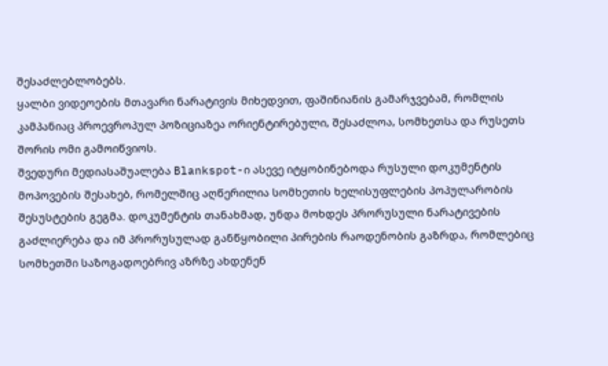შესაძლებლობებს.
ყალბი ვიდეოების მთავარი ნარატივის მიხედვით, ფაშინიანის გამარჯვებამ, რომლის კამპანიაც პროევროპულ პოზიციაზეა ორიენტირებული, შესაძლოა, სომხეთსა და რუსეთს შორის ომი გამოიწვიოს.
შვედური მედიასაშუალება Blankspot-ი ასევე იტყობინებოდა რუსული დოკუმენტის მოპოვების შესახებ, რომელშიც აღწერილია სომხეთის ხელისუფლების პოპულარობის შესუსტების გეგმა. დოკუმენტის თანახმად, უნდა მოხდეს პრორუსული ნარატივების გაძლიერება და იმ პრორუსულად განწყობილი პირების რაოდენობის გაზრდა, რომლებიც სომხეთში საზოგადოებრივ აზრზე ახდენენ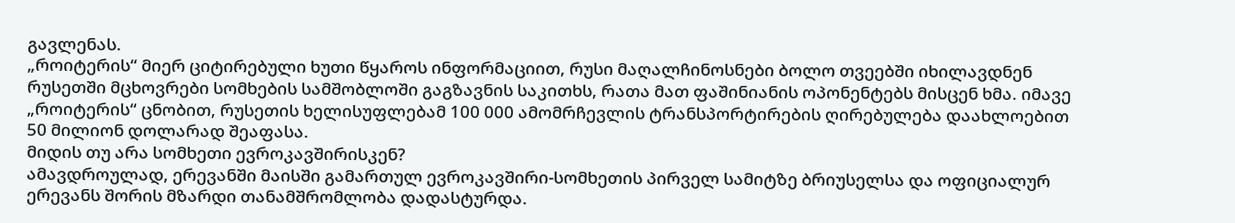გავლენას.
„როიტერის“ მიერ ციტირებული ხუთი წყაროს ინფორმაციით, რუსი მაღალჩინოსნები ბოლო თვეებში იხილავდნენ რუსეთში მცხოვრები სომხების სამშობლოში გაგზავნის საკითხს, რათა მათ ფაშინიანის ოპონენტებს მისცენ ხმა. იმავე „როიტერის“ ცნობით, რუსეთის ხელისუფლებამ 100 000 ამომრჩევლის ტრანსპორტირების ღირებულება დაახლოებით 50 მილიონ დოლარად შეაფასა.
მიდის თუ არა სომხეთი ევროკავშირისკენ?
ამავდროულად, ერევანში მაისში გამართულ ევროკავშირი-სომხეთის პირველ სამიტზე ბრიუსელსა და ოფიციალურ ერევანს შორის მზარდი თანამშრომლობა დადასტურდა.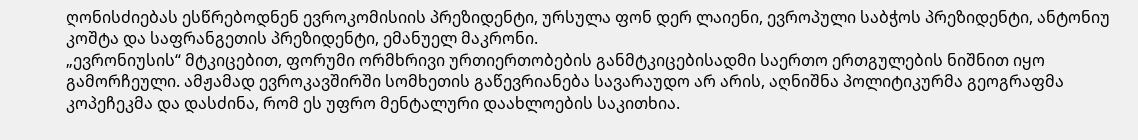ღონისძიებას ესწრებოდნენ ევროკომისიის პრეზიდენტი, ურსულა ფონ დერ ლაიენი, ევროპული საბჭოს პრეზიდენტი, ანტონიუ კოშტა და საფრანგეთის პრეზიდენტი, ემანუელ მაკრონი.
„ევრონიუსის“ მტკიცებით, ფორუმი ორმხრივი ურთიერთობების განმტკიცებისადმი საერთო ერთგულების ნიშნით იყო გამორჩეული. ამჟამად ევროკავშირში სომხეთის გაწევრიანება სავარაუდო არ არის, აღნიშნა პოლიტიკურმა გეოგრაფმა კოპეჩეკმა და დასძინა, რომ ეს უფრო მენტალური დაახლოების საკითხია.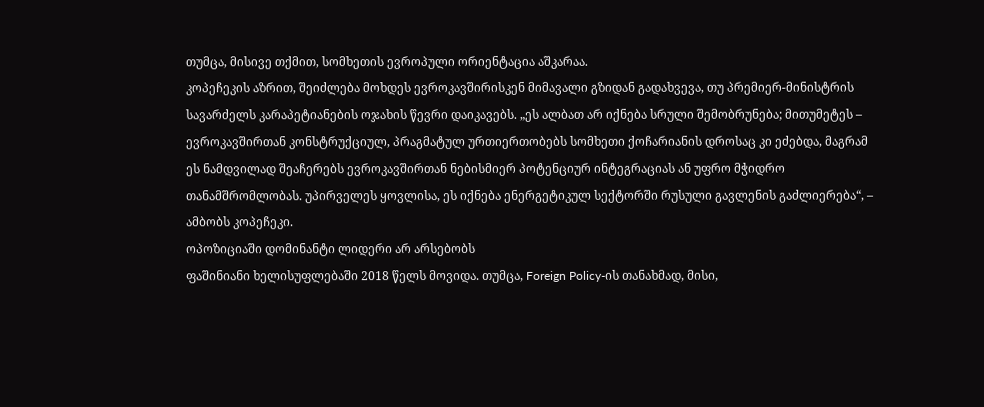თუმცა, მისივე თქმით, სომხეთის ევროპული ორიენტაცია აშკარაა.
კოპეჩეკის აზრით, შეიძლება მოხდეს ევროკავშირისკენ მიმავალი გზიდან გადახვევა, თუ პრემიერ-მინისტრის სავარძელს კარაპეტიანების ოჯახის წევრი დაიკავებს. „ეს ალბათ არ იქნება სრული შემობრუნება; მითუმეტეს – ევროკავშირთან კონსტრუქციულ, პრაგმატულ ურთიერთობებს სომხეთი ქოჩარიანის დროსაც კი ეძებდა, მაგრამ ეს ნამდვილად შეაჩერებს ევროკავშირთან ნებისმიერ პოტენციურ ინტეგრაციას ან უფრო მჭიდრო თანამშრომლობას. უპირველეს ყოვლისა, ეს იქნება ენერგეტიკულ სექტორში რუსული გავლენის გაძლიერება“, – ამბობს კოპეჩეკი.
ოპოზიციაში დომინანტი ლიდერი არ არსებობს
ფაშინიანი ხელისუფლებაში 2018 წელს მოვიდა. თუმცა, Foreign Policy-ის თანახმად, მისი,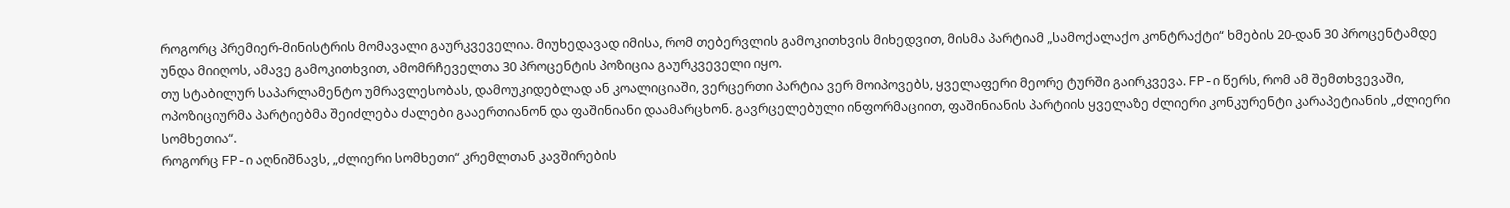როგორც პრემიერ-მინისტრის მომავალი გაურკვეველია. მიუხედავად იმისა, რომ თებერვლის გამოკითხვის მიხედვით, მისმა პარტიამ „სამოქალაქო კონტრაქტი“ ხმების 20-დან 30 პროცენტამდე უნდა მიიღოს, ამავე გამოკითხვით, ამომრჩეველთა 30 პროცენტის პოზიცია გაურკვეველი იყო.
თუ სტაბილურ საპარლამენტო უმრავლესობას, დამოუკიდებლად ან კოალიციაში, ვერცერთი პარტია ვერ მოიპოვებს, ყველაფერი მეორე ტურში გაირკვევა. FP-ი წერს, რომ ამ შემთხვევაში, ოპოზიციურმა პარტიებმა შეიძლება ძალები გააერთიანონ და ფაშინიანი დაამარცხონ. გავრცელებული ინფორმაციით, ფაშინიანის პარტიის ყველაზე ძლიერი კონკურენტი კარაპეტიანის „ძლიერი სომხეთია“.
როგორც FP-ი აღნიშნავს, „ძლიერი სომხეთი“ კრემლთან კავშირების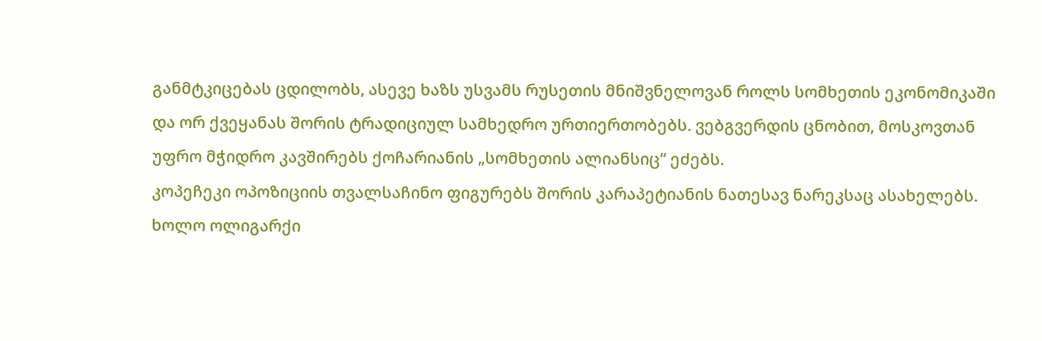განმტკიცებას ცდილობს, ასევე ხაზს უსვამს რუსეთის მნიშვნელოვან როლს სომხეთის ეკონომიკაში და ორ ქვეყანას შორის ტრადიციულ სამხედრო ურთიერთობებს. ვებგვერდის ცნობით, მოსკოვთან უფრო მჭიდრო კავშირებს ქოჩარიანის „სომხეთის ალიანსიც“ ეძებს.
კოპეჩეკი ოპოზიციის თვალსაჩინო ფიგურებს შორის კარაპეტიანის ნათესავ ნარეკსაც ასახელებს. ხოლო ოლიგარქი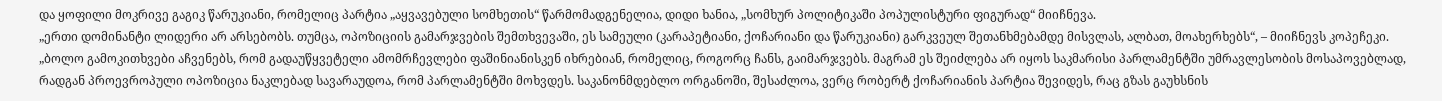და ყოფილი მოკრივე გაგიკ წარუკიანი, რომელიც პარტია „აყვავებული სომხეთის“ წარმომადგენელია, დიდი ხანია, „სომხურ პოლიტიკაში პოპულისტური ფიგურად“ მიიჩნევა.
„ერთი დომინანტი ლიდერი არ არსებობს. თუმცა, ოპოზიციის გამარჯვების შემთხვევაში, ეს სამეული (კარაპეტიანი, ქოჩარიანი და წარუკიანი) გარკვეულ შეთანხმებამდე მისვლას, ალბათ, მოახერხებს“, – მიიჩნევს კოპეჩეკი.
„ბოლო გამოკითხვები აჩვენებს, რომ გადაუწყვეტელი ამომრჩევლები ფაშინიანისკენ იხრებიან, რომელიც, როგორც ჩანს, გაიმარჯვებს. მაგრამ ეს შეიძლება არ იყოს საკმარისი პარლამენტში უმრავლესობის მოსაპოვებლად, რადგან პროევროპული ოპოზიცია ნაკლებად სავარაუდოა, რომ პარლამენტში მოხვდეს. საკანონმდებლო ორგანოში, შესაძლოა, ვერც რობერტ ქოჩარიანის პარტია შევიდეს, რაც გზას გაუხსნის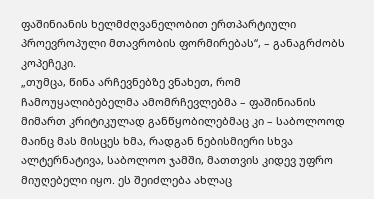ფაშინიანის ხელმძღვანელობით ერთპარტიული პროევროპული მთავრობის ფორმირებას“, – განაგრძობს კოპეჩეკი.
„თუმცა, წინა არჩევნებზე ვნახეთ, რომ ჩამოუყალიბებელმა ამომრჩევლებმა – ფაშინიანის მიმართ კრიტიკულად განწყობილებმაც კი – საბოლოოდ მაინც მას მისცეს ხმა, რადგან ნებისმიერი სხვა ალტერნატივა, საბოლოო ჯამში, მათთვის კიდევ უფრო მიუღებელი იყო. ეს შეიძლება ახლაც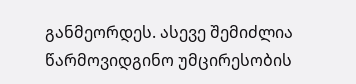განმეორდეს. ასევე შემიძლია წარმოვიდგინო უმცირესობის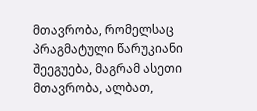მთავრობა, რომელსაც პრაგმატული წარუკიანი შეეგუება, მაგრამ ასეთი მთავრობა, ალბათ,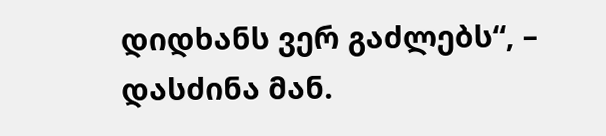დიდხანს ვერ გაძლებს“, – დასძინა მან.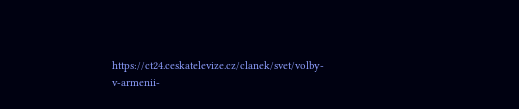https://ct24.ceskatelevize.cz/clanek/svet/volby-v-armenii-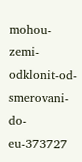mohou-zemi-odklonit-od-smerovani-do-eu-373727